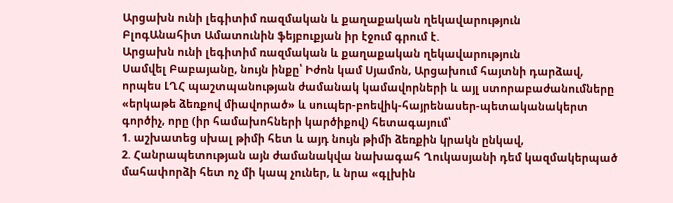Արցախն ունի լեգիտիմ ռազմական և քաղաքական ղեկավարություն
ԲլոգԱնահիտ Ամատունին ֆեյբուքյան իր էջում գրում է.
Արցախն ունի լեգիտիմ ռազմական և քաղաքական ղեկավարություն
Սամվել Բաբայանը, նույն ինքը՝ Իժոն կամ Սյամոն, Արցախում հայտնի դարձավ, որպես ԼՂՀ պաշտպանության ժամանակ կամավորների և այլ ստորաբաժանումները «երկաթե ձեռքով միավորած» և սուպեր-բոեվիկ-հայրենասեր-պետականակերտ գործիչ, որը (իր համախոհների կարծիքով) հետագայում՝
1. աշխատեց սխալ թիմի հետ և այդ նույն թիմի ձեռքին կրակն ընկավ,
2. Հանրապետության այն ժամանակվա նախագահ Ղուկասյանի դեմ կազմակերպած մահափորձի հետ ոչ մի կապ չուներ, և նրա «գլխին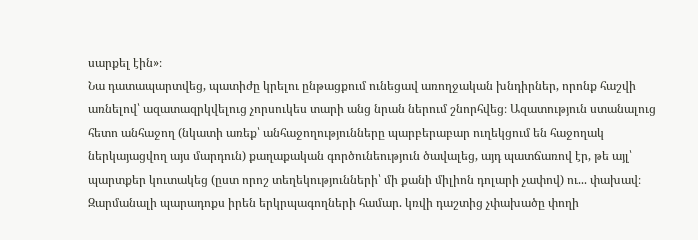սարքել էին»։
Նա դատապարտվեց, պատիժը կրելու ընթացքում ունեցավ առողջական խնդիրներ, որոնք հաշվի առնելով՝ ազատազրկվելուց չորսուկես տարի անց նրան ներում շնորհվեց։ Ազատություն ստանալուց հետո անհաջող (նկատի առեք՝ անհաջողությունները պարբերաբար ուղեկցում են հաջողակ ներկայացվող այս մարդուն) քաղաքական գործունեություն ծավալեց, այդ պատճառով էր, թե այլ՝ պարտքեր կուտակեց (ըստ որոշ տեղեկությունների՝ մի քանի միլիոն դոլարի չափով) ու... փախավ։ Զարմանալի պարադոքս իրեն երկրպագողների համար. կռվի դաշտից չփախածը փողի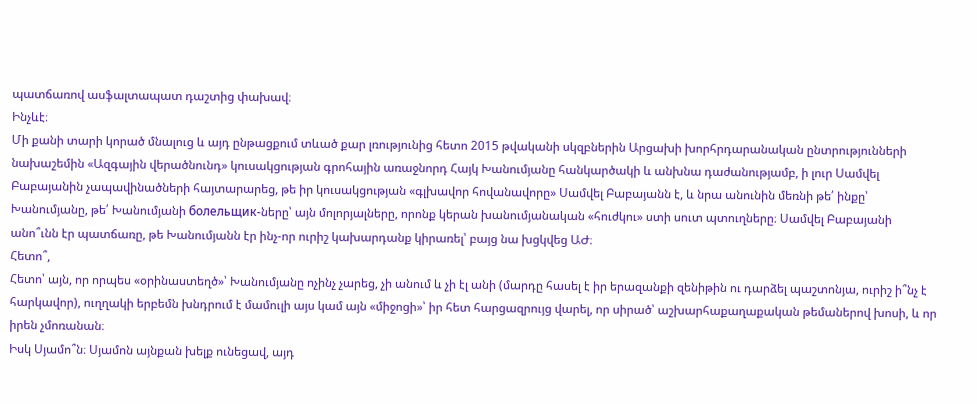պատճառով ասֆալտապատ դաշտից փախավ։
Ինչևէ։
Մի քանի տարի կորած մնալուց և այդ ընթացքում տևած քար լռությունից հետո 2015 թվականի սկզբներին Արցախի խորհրդարանական ընտրությունների նախաշեմին «Ազգային վերածնունդ» կուսակցության գրոհային առաջնորդ Հայկ Խանումյանը հանկարծակի և անխնա դաժանությամբ, ի լուր Սամվել Բաբայանին չապավինածների հայտարարեց, թե իր կուսակցության «գլխավոր հովանավորը» Սամվել Բաբայանն է, և նրա անունին մեռնի թե՛ ինքը՝ Խանումյանը, թե՛ Խանումյանի болельщик-ները՝ այն մոլորյալները, որոնք կերան խանումյանական «հուժկու» ստի սուտ պտուղները։ Սամվել Բաբայանի անո՞ւնն էր պատճառը, թե Խանումյանն էր ինչ-որ ուրիշ կախարդանք կիրառել՝ բայց նա խցկվեց ԱԺ։
Հետո՞,
Հետո՝ այն, որ որպես «օրինաստեղծ»՝ Խանումյանը ոչինչ չարեց, չի անում և չի էլ անի (մարդը հասել է իր երազանքի զենիթին ու դարձել պաշտոնյա, ուրիշ ի՞նչ է հարկավոր), ուղղակի երբեմն խնդրում է մամուլի այս կամ այն «միջոցի»՝ իր հետ հարցազրույց վարել, որ սիրած՝ աշխարհաքաղաքական թեմաներով խոսի, և որ իրեն չմոռանան։
Իսկ Սյամո՞ն։ Սյամոն այնքան խելք ունեցավ, այդ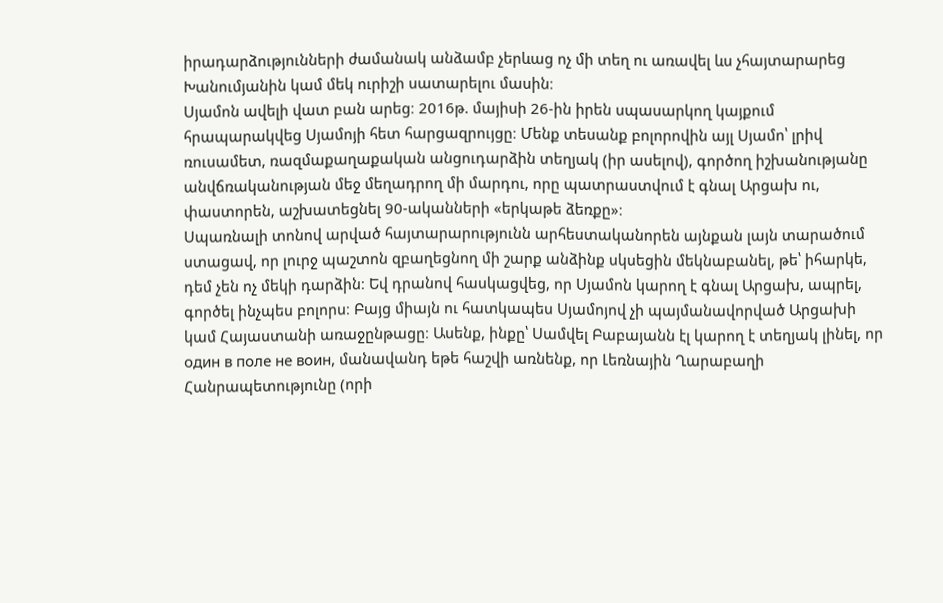իրադարձությունների ժամանակ անձամբ չերևաց ոչ մի տեղ ու առավել ևս չհայտարարեց Խանումյանին կամ մեկ ուրիշի սատարելու մասին։
Սյամոն ավելի վատ բան արեց։ 2016թ. մայիսի 26-ին իրեն սպասարկող կայքում հրապարակվեց Սյամոյի հետ հարցազրույցը։ Մենք տեսանք բոլորովին այլ Սյամո՝ լրիվ ռուսամետ, ռազմաքաղաքական անցուդարձին տեղյակ (իր ասելով), գործող իշխանությանը անվճռականության մեջ մեղադրող մի մարդու, որը պատրաստվում է գնալ Արցախ ու, փաստորեն, աշխատեցնել 90-ականների «երկաթե ձեռքը»։
Սպառնալի տոնով արված հայտարարությունն արհեստականորեն այնքան լայն տարածում ստացավ, որ լուրջ պաշտոն զբաղեցնող մի շարք անձինք սկսեցին մեկնաբանել, թե՝ իհարկե, դեմ չեն ոչ մեկի դարձին։ Եվ դրանով հասկացվեց, որ Սյամոն կարող է գնալ Արցախ, ապրել, գործել ինչպես բոլորս։ Բայց միայն ու հատկապես Սյամոյով չի պայմանավորված Արցախի կամ Հայաստանի առաջընթացը։ Ասենք, ինքը՝ Սամվել Բաբայանն էլ կարող է տեղյակ լինել, որ один в поле не воин, մանավանդ եթե հաշվի առնենք, որ Լեռնային Ղարաբաղի Հանրապետությունը (որի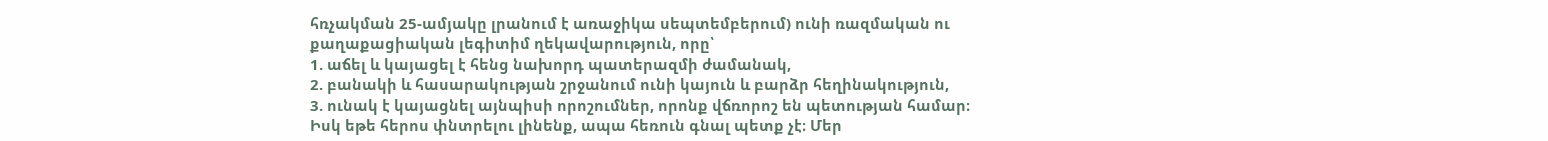հռչակման 25-ամյակը լրանում է առաջիկա սեպտեմբերում) ունի ռազմական ու քաղաքացիական լեգիտիմ ղեկավարություն, որը՝
1. աճել և կայացել է հենց նախորդ պատերազմի ժամանակ,
2. բանակի և հասարակության շրջանում ունի կայուն և բարձր հեղինակություն,
3. ունակ է կայացնել այնպիսի որոշումներ, որոնք վճռորոշ են պետության համար։
Իսկ եթե հերոս փնտրելու լինենք, ապա հեռուն գնալ պետք չէ։ Մեր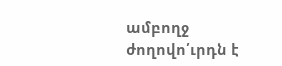ամբողջ ժողովո՛ւրդն է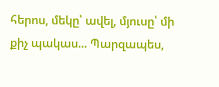հերոս, մեկը՝ ավել, մյուսը՝ մի քիչ պակաս... Պարզապես,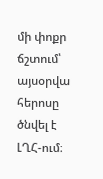մի փոքր ճշտում՝ այսօրվա հերոսը ծնվել է ԼՂՀ-ում։